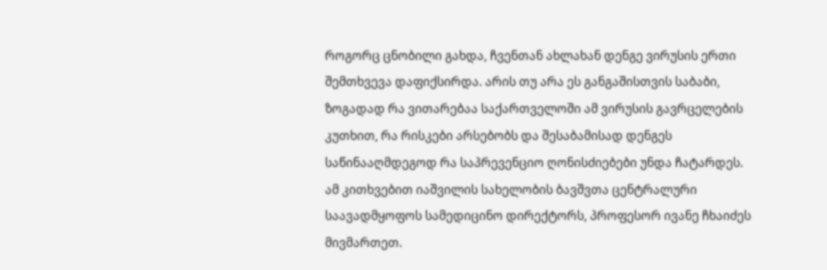როგორც ცნობილი გახდა, ჩვენთან ახლახან დენგე ვირუსის ერთი შემთხვევა დაფიქსირდა. არის თუ არა ეს განგაშისთვის საბაბი, ზოგადად რა ვითარებაა საქართველოში ამ ვირუსის გავრცელების კუთხით, რა რისკები არსებობს და შესაბამისად დენგეს საწინააღმდეგოდ რა საპრევენციო ღონისძიებები უნდა ჩატარდეს.
ამ კითხვებით იაშვილის სახელობის ბავშვთა ცენტრალური საავადმყოფოს სამედიცინო დირექტორს, პროფესორ ივანე ჩხაიძეს მივმართეთ.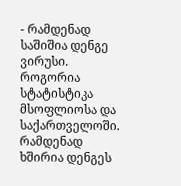- რამდენად საშიშია დენგე ვირუსი. როგორია სტატისტიკა მსოფლიოსა და საქართველოში. რამდენად ხშირია დენგეს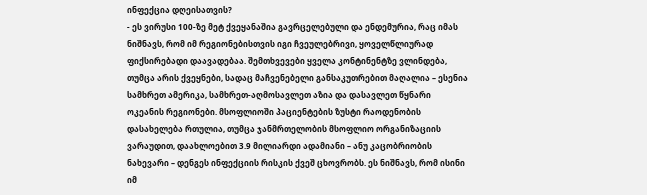ინფექცია დღეისათვის?
- ეს ვირუსი 100-ზე მეტ ქვეყანაშია გავრცელებული და ენდემურია, რაც იმას ნიშნავს, რომ იმ რეგიონებისთვის იგი ჩვეულებრივი, ყოველწლიურად ფიქსირებადი დაავადებაა. შემთხვევები ყველა კონტინენტზე ვლინდება, თუმცა არის ქვეყნები, სადაც მაჩვენებელი განსაკუთრებით მაღალია – ესენია სამხრეთ ამერიკა, სამხრეთ-აღმოსავლეთ აზია და დასავლეთ წყნარი ოკეანის რეგიონები. მსოფლიოში პაციენტების ზუსტი რაოდენობის დასახელება რთულია, თუმცა ჯანმრთელობის მსოფლიო ორგანიზაციის ვარაუდით, დაახლოებით 3.9 მილიარდი ადამიანი – ანუ კაცობრიობის ნახევარი – დენგეს ინფექციის რისკის ქვეშ ცხოვრობს. ეს ნიშნავს, რომ ისინი იმ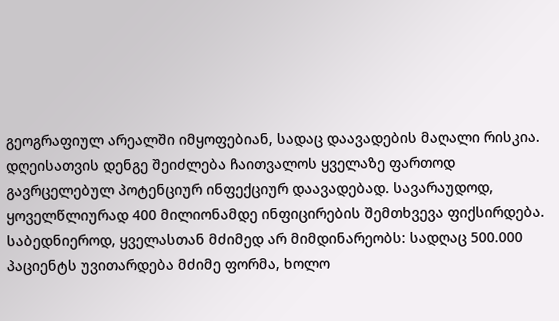გეოგრაფიულ არეალში იმყოფებიან, სადაც დაავადების მაღალი რისკია. დღეისათვის დენგე შეიძლება ჩაითვალოს ყველაზე ფართოდ გავრცელებულ პოტენციურ ინფექციურ დაავადებად. სავარაუდოდ, ყოველწლიურად 400 მილიონამდე ინფიცირების შემთხვევა ფიქსირდება. საბედნიეროდ, ყველასთან მძიმედ არ მიმდინარეობს: სადღაც 500.000 პაციენტს უვითარდება მძიმე ფორმა, ხოლო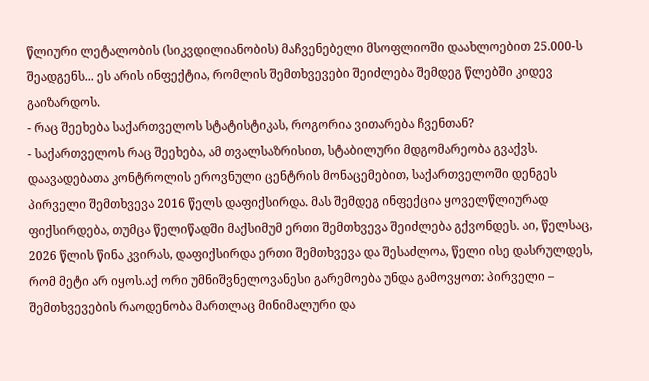წლიური ლეტალობის (სიკვდილიანობის) მაჩვენებელი მსოფლიოში დაახლოებით 25.000-ს შეადგენს... ეს არის ინფექტია, რომლის შემთხვევები შეიძლება შემდეგ წლებში კიდევ გაიზარდოს.
- რაც შეეხება საქართველოს სტატისტიკას, როგორია ვითარება ჩვენთან?
- საქართველოს რაც შეეხება, ამ თვალსაზრისით, სტაბილური მდგომარეობა გვაქვს. დაავადებათა კონტროლის ეროვნული ცენტრის მონაცემებით, საქართველოში დენგეს პირველი შემთხვევა 2016 წელს დაფიქსირდა. მას შემდეგ ინფექცია ყოველწლიურად ფიქსირდება, თუმცა წელიწადში მაქსიმუმ ერთი შემთხვევა შეიძლება გქვონდეს. აი, წელსაც, 2026 წლის წინა კვირას, დაფიქსირდა ერთი შემთხვევა და შესაძლოა, წელი ისე დასრულდეს, რომ მეტი არ იყოს.აქ ორი უმნიშვნელოვანესი გარემოება უნდა გამოვყოთ: პირველი – შემთხვევების რაოდენობა მართლაც მინიმალური და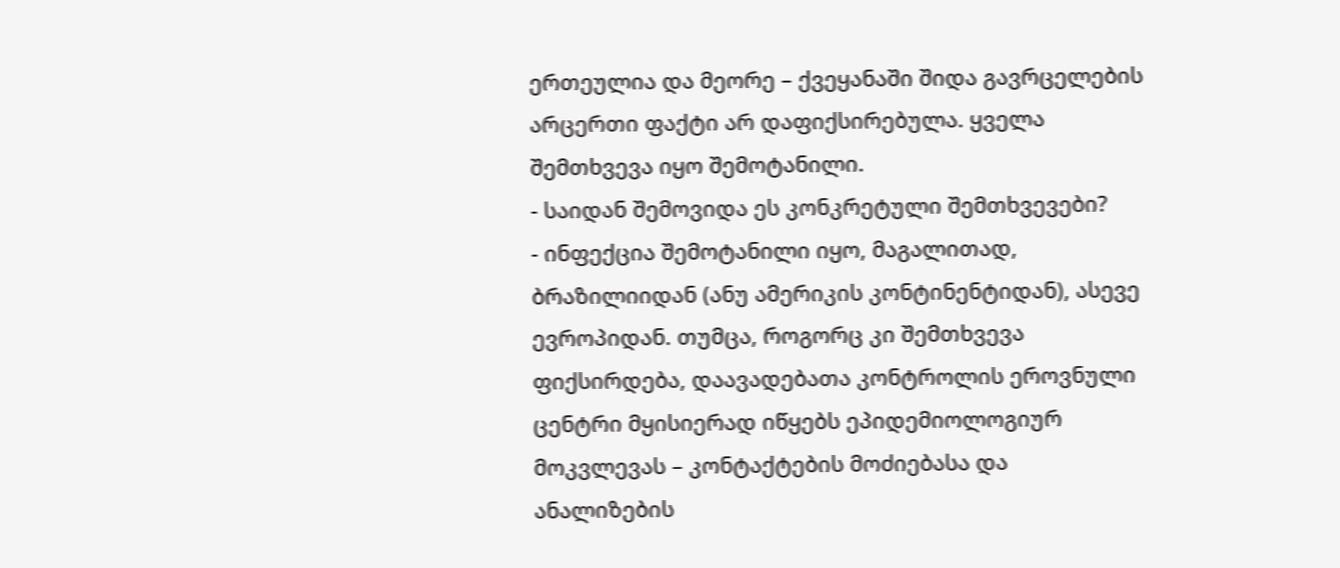ერთეულია და მეორე – ქვეყანაში შიდა გავრცელების არცერთი ფაქტი არ დაფიქსირებულა. ყველა შემთხვევა იყო შემოტანილი.
- საიდან შემოვიდა ეს კონკრეტული შემთხვევები?
- ინფექცია შემოტანილი იყო, მაგალითად, ბრაზილიიდან (ანუ ამერიკის კონტინენტიდან), ასევე ევროპიდან. თუმცა, როგორც კი შემთხვევა ფიქსირდება, დაავადებათა კონტროლის ეროვნული ცენტრი მყისიერად იწყებს ეპიდემიოლოგიურ მოკვლევას – კონტაქტების მოძიებასა და ანალიზების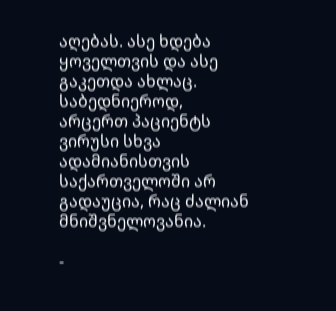აღებას. ასე ხდება ყოველთვის და ასე გაკეთდა ახლაც. საბედნიეროდ, არცერთ პაციენტს ვირუსი სხვა ადამიანისთვის საქართველოში არ გადაუცია, რაც ძალიან მნიშვნელოვანია.

-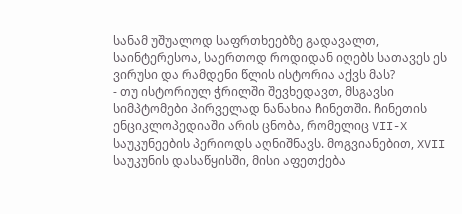სანამ უშუალოდ საფრთხეებზე გადავალთ, საინტერესოა, საერთოდ როდიდან იღებს სათავეს ეს ვირუსი და რამდენი წლის ისტორია აქვს მას?
- თუ ისტორიულ ჭრილში შევხედავთ, მსგავსი სიმპტომები პირველად ნანახია ჩინეთში. ჩინეთის ენციკლოპედიაში არის ცნობა, რომელიც VII-X საუკუნეების პერიოდს აღნიშნავს. მოგვიანებით, XVII საუკუნის დასაწყისში, მისი აფეთქება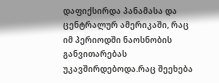დაფიქსირდა პანამასა და ცენტრალურ ამერიკაში, რაც იმ პერიოდში ნაოსნობის განვითარებას უკავშირდებოდა.რაც შეეხება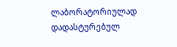ლაბორატორიულად დადასტურებულ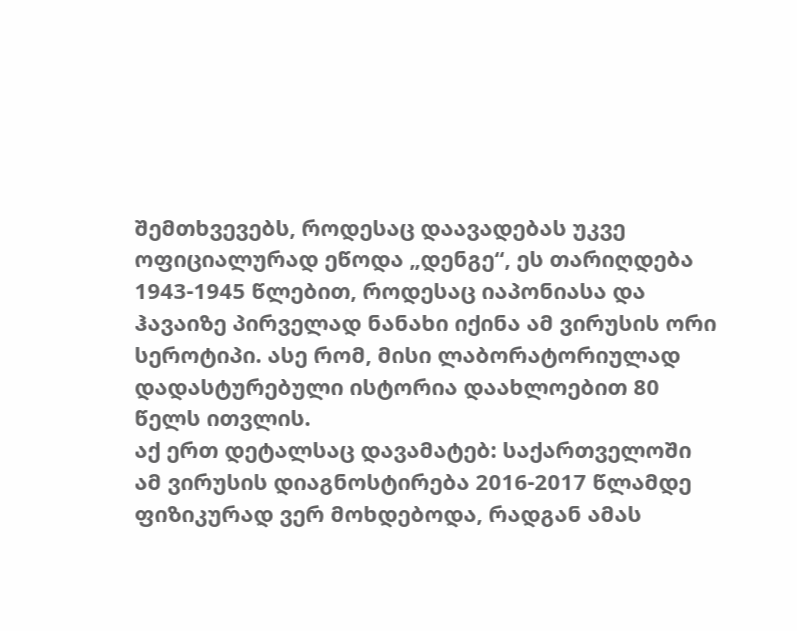შემთხვევებს, როდესაც დაავადებას უკვე ოფიციალურად ეწოდა „დენგე“, ეს თარიღდება 1943-1945 წლებით, როდესაც იაპონიასა და ჰავაიზე პირველად ნანახი იქინა ამ ვირუსის ორი სეროტიპი. ასე რომ, მისი ლაბორატორიულად დადასტურებული ისტორია დაახლოებით 80 წელს ითვლის.
აქ ერთ დეტალსაც დავამატებ: საქართველოში ამ ვირუსის დიაგნოსტირება 2016-2017 წლამდე ფიზიკურად ვერ მოხდებოდა, რადგან ამას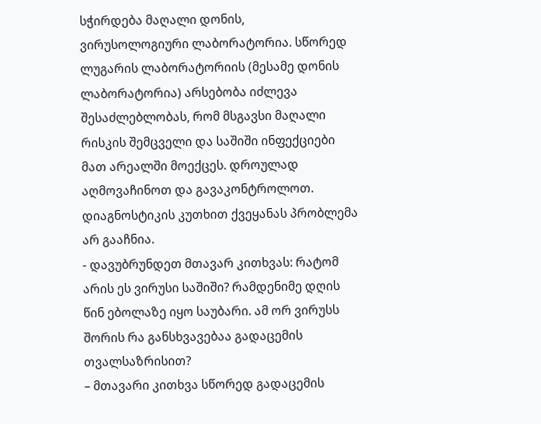სჭირდება მაღალი დონის, ვირუსოლოგიური ლაბორატორია. სწორედ ლუგარის ლაბორატორიის (მესამე დონის ლაბორატორია) არსებობა იძლევა შესაძლებლობას, რომ მსგავსი მაღალი რისკის შემცველი და საშიში ინფექციები მათ არეალში მოექცეს. დროულად აღმოვაჩინოთ და გავაკონტროლოთ. დიაგნოსტიკის კუთხით ქვეყანას პრობლემა არ გააჩნია.
- დავუბრუნდეთ მთავარ კითხვას: რატომ არის ეს ვირუსი საშიში? რამდენიმე დღის წინ ებოლაზე იყო საუბარი. ამ ორ ვირუსს შორის რა განსხვავებაა გადაცემის თვალსაზრისით?
– მთავარი კითხვა სწორედ გადაცემის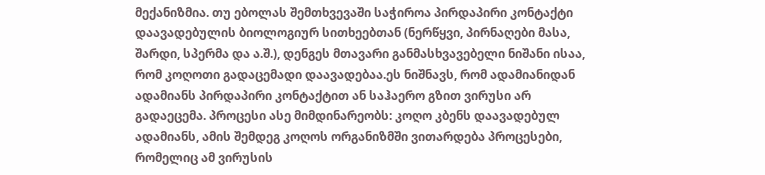მექანიზმია. თუ ებოლას შემთხვევაში საჭიროა პირდაპირი კონტაქტი დაავადებულის ბიოლოგიურ სითხეებთან (ნერწყვი, პირნაღები მასა, შარდი, სპერმა და ა.შ.), დენგეს მთავარი განმასხვავებელი ნიშანი ისაა, რომ კოღოთი გადაცემადი დაავადებაა.ეს ნიშნავს, რომ ადამიანიდან ადამიანს პირდაპირი კონტაქტით ან საჰაერო გზით ვირუსი არ გადაეცემა. პროცესი ასე მიმდინარეობს: კოღო კბენს დაავადებულ ადამიანს, ამის შემდეგ კოღოს ორგანიზმში ვითარდება პროცესები, რომელიც ამ ვირუსის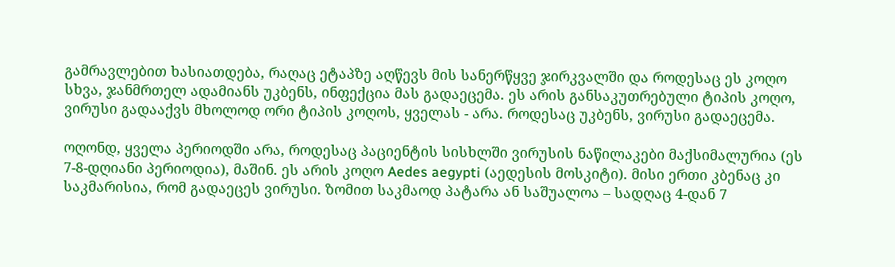გამრავლებით ხასიათდება, რაღაც ეტაპზე აღწევს მის სანერწყვე ჯირკვალში და როდესაც ეს კოღო სხვა, ჯანმრთელ ადამიანს უკბენს, ინფექცია მას გადაეცემა. ეს არის განსაკუთრებული ტიპის კოღო, ვირუსი გადააქვს მხოლოდ ორი ტიპის კოღოს, ყველას - არა. როდესაც უკბენს, ვირუსი გადაეცემა.

ოღონდ, ყველა პერიოდში არა, როდესაც პაციენტის სისხლში ვირუსის ნაწილაკები მაქსიმალურია (ეს 7-8-დღიანი პერიოდია), მაშინ. ეს არის კოღო Aedes aegypti (აედესის მოსკიტი). მისი ერთი კბენაც კი საკმარისია, რომ გადაეცეს ვირუსი. ზომით საკმაოდ პატარა ან საშუალოა – სადღაც 4-დან 7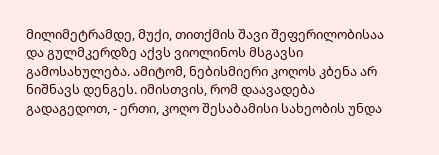მილიმეტრამდე, მუქი, თითქმის შავი შეფერილობისაა და გულმკერდზე აქვს ვიოლინოს მსგავსი გამოსახულება. ამიტომ, ნებისმიერი კოღოს კბენა არ ნიშნავს დენგეს. იმისთვის, რომ დაავადება გადაგედოთ, - ერთი, კოღო შესაბამისი სახეობის უნდა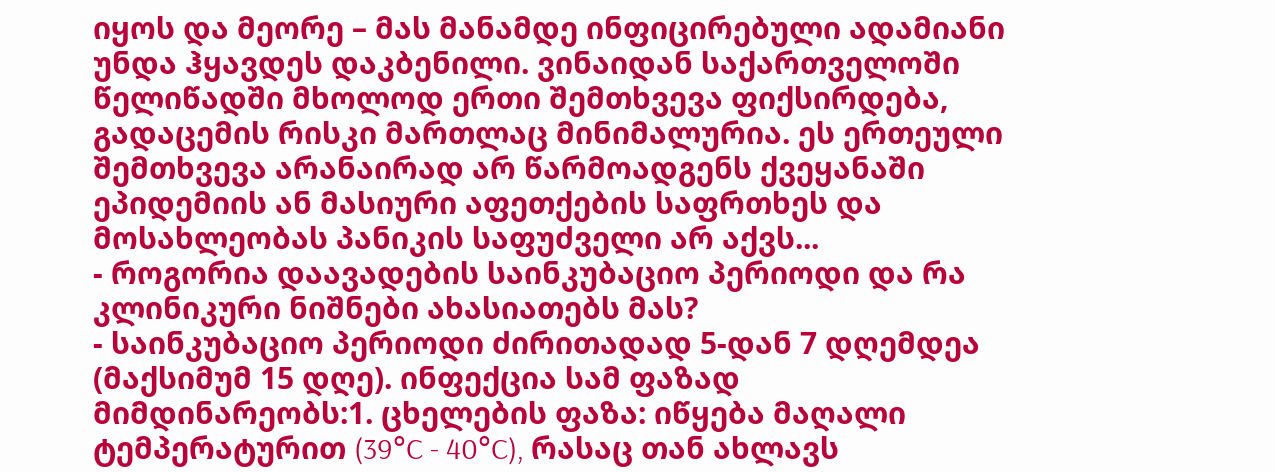იყოს და მეორე – მას მანამდე ინფიცირებული ადამიანი უნდა ჰყავდეს დაკბენილი. ვინაიდან საქართველოში წელიწადში მხოლოდ ერთი შემთხვევა ფიქსირდება, გადაცემის რისკი მართლაც მინიმალურია. ეს ერთეული შემთხვევა არანაირად არ წარმოადგენს ქვეყანაში ეპიდემიის ან მასიური აფეთქების საფრთხეს და მოსახლეობას პანიკის საფუძველი არ აქვს...
- როგორია დაავადების საინკუბაციო პერიოდი და რა კლინიკური ნიშნები ახასიათებს მას?
- საინკუბაციო პერიოდი ძირითადად 5-დან 7 დღემდეა (მაქსიმუმ 15 დღე). ინფექცია სამ ფაზად მიმდინარეობს:1. ცხელების ფაზა: იწყება მაღალი ტემპერატურით (39°C - 40°C), რასაც თან ახლავს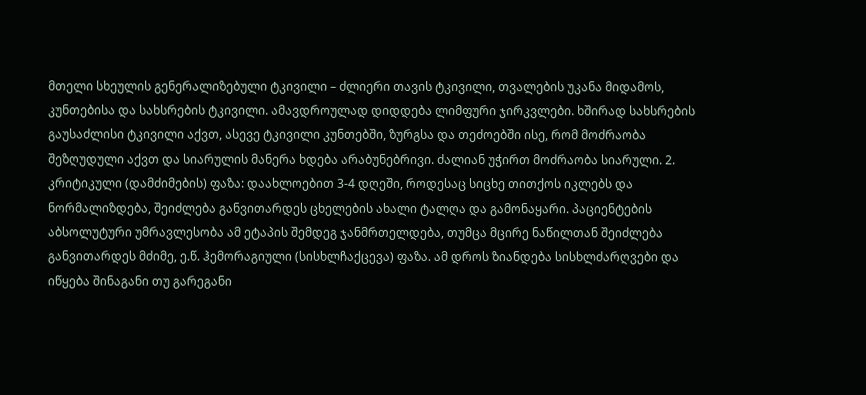მთელი სხეულის გენერალიზებული ტკივილი – ძლიერი თავის ტკივილი, თვალების უკანა მიდამოს, კუნთებისა და სახსრების ტკივილი. ამავდროულად დიდდება ლიმფური ჯირკვლები. ხშირად სახსრების გაუსაძლისი ტკივილი აქვთ, ასევე ტკივილი კუნთებში, ზურგსა და თეძოებში ისე, რომ მოძრაობა შეზღუდული აქვთ და სიარულის მანერა ხდება არაბუნებრივი. ძალიან უჭირთ მოძრაობა სიარული. 2. კრიტიკული (დამძიმების) ფაზა: დაახლოებით 3-4 დღეში, როდესაც სიცხე თითქოს იკლებს და ნორმალიზდება, შეიძლება განვითარდეს ცხელების ახალი ტალღა და გამონაყარი. პაციენტების აბსოლუტური უმრავლესობა ამ ეტაპის შემდეგ ჯანმრთელდება, თუმცა მცირე ნაწილთან შეიძლება განვითარდეს მძიმე, ე.წ. ჰემორაგიული (სისხლჩაქცევა) ფაზა. ამ დროს ზიანდება სისხლძარღვები და იწყება შინაგანი თუ გარეგანი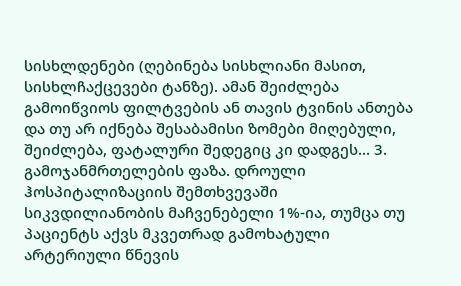სისხლდენები (ღებინება სისხლიანი მასით, სისხლჩაქცევები ტანზე). ამან შეიძლება გამოიწვიოს ფილტვების ან თავის ტვინის ანთება და თუ არ იქნება შესაბამისი ზომები მიღებული, შეიძლება, ფატალური შედეგიც კი დადგეს... 3. გამოჯანმრთელების ფაზა. დროული ჰოსპიტალიზაციის შემთხვევაში სიკვდილიანობის მაჩვენებელი 1%-ია, თუმცა თუ პაციენტს აქვს მკვეთრად გამოხატული არტერიული წნევის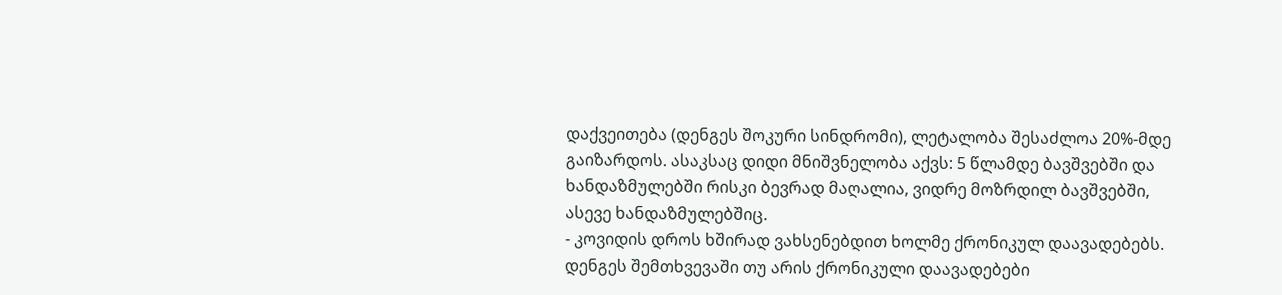დაქვეითება (დენგეს შოკური სინდრომი), ლეტალობა შესაძლოა 20%-მდე გაიზარდოს. ასაკსაც დიდი მნიშვნელობა აქვს: 5 წლამდე ბავშვებში და ხანდაზმულებში რისკი ბევრად მაღალია, ვიდრე მოზრდილ ბავშვებში, ასევე ხანდაზმულებშიც.
- კოვიდის დროს ხშირად ვახსენებდით ხოლმე ქრონიკულ დაავადებებს. დენგეს შემთხვევაში თუ არის ქრონიკული დაავადებები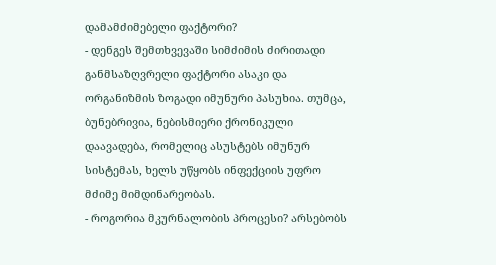დამამძიმებელი ფაქტორი?
- დენგეს შემთხვევაში სიმძიმის ძირითადი განმსაზღვრელი ფაქტორი ასაკი და ორგანიზმის ზოგადი იმუნური პასუხია. თუმცა, ბუნებრივია, ნებისმიერი ქრონიკული დაავადება, რომელიც ასუსტებს იმუნურ სისტემას, ხელს უწყობს ინფექციის უფრო მძიმე მიმდინარეობას.
- როგორია მკურნალობის პროცესი? არსებობს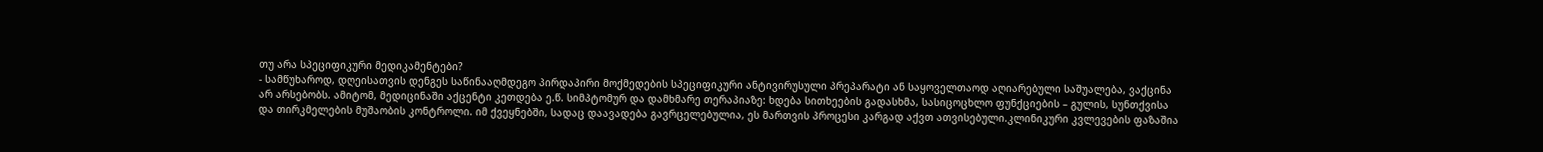თუ არა სპეციფიკური მედიკამენტები?
- სამწუხაროდ, დღეისათვის დენგეს საწინააღმდეგო პირდაპირი მოქმედების სპეციფიკური ანტივირუსული პრეპარატი ან საყოველთაოდ აღიარებული საშუალება, ვაქცინა არ არსებობს. ამიტომ, მედიცინაში აქცენტი კეთდება ე.წ. სიმპტომურ და დამხმარე თერაპიაზე: ხდება სითხეების გადასხმა, სასიცოცხლო ფუნქციების – გულის, სუნთქვისა და თირკმელების მუშაობის კონტროლი. იმ ქვეყნებში, სადაც დაავადება გავრცელებულია, ეს მართვის პროცესი კარგად აქვთ ათვისებული.კლინიკური კვლევების ფაზაშია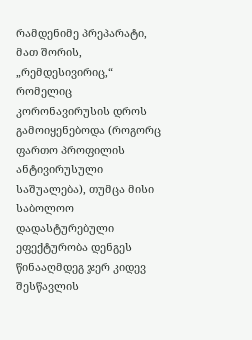რამდენიმე პრეპარატი, მათ შორის, „რემდესივირიც,“ რომელიც კორონავირუსის დროს გამოიყენებოდა (როგორც ფართო პროფილის ანტივირუსული საშუალება), თუმცა მისი საბოლოო დადასტურებული ეფექტურობა დენგეს წინააღმდეგ ჯერ კიდევ შესწავლის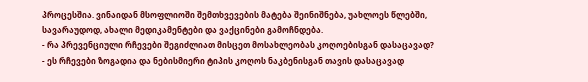პროცესშია. ვინაიდან მსოფლიოში შემთხვევების მატება შეინიშნება, უახლოეს წლებში, სავარაუდოდ, ახალი მედიკამენტები და ვაქცინები გამოჩნდება.
- რა პრევენციული რჩევები შეგიძლიათ მისცეთ მოსახლეობას კოღოებისგან დასაცავად?
- ეს რჩევები ზოგადია და ნებისმიერი ტიპის კოღოს ნაკბენისგან თავის დასაცავად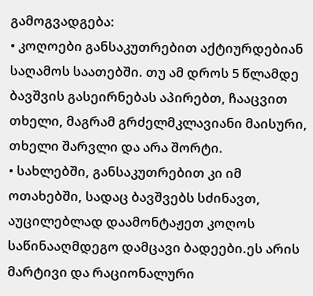გამოგვადგება:
• კოღოები განსაკუთრებით აქტიურდებიან საღამოს საათებში. თუ ამ დროს 5 წლამდე ბავშვის გასეირნებას აპირებთ, ჩააცვით თხელი, მაგრამ გრძელმკლავიანი მაისური, თხელი შარვლი და არა შორტი.
• სახლებში, განსაკუთრებით კი იმ ოთახებში, სადაც ბავშვებს სძინავთ, აუცილებლად დაამონტაჟეთ კოღოს საწინააღმდეგო დამცავი ბადეები.ეს არის მარტივი და რაციონალური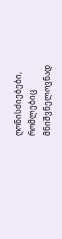ღონისძიებები, რომლებიც მნიშვნელოვნად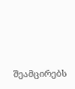შეამცირებს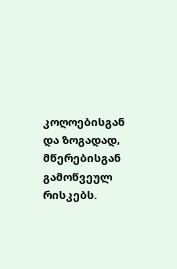კოღოებისგან და ზოგადად, მწერებისგან გამოწვეულ რისკებს.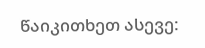წაიკითხეთ ასევე: